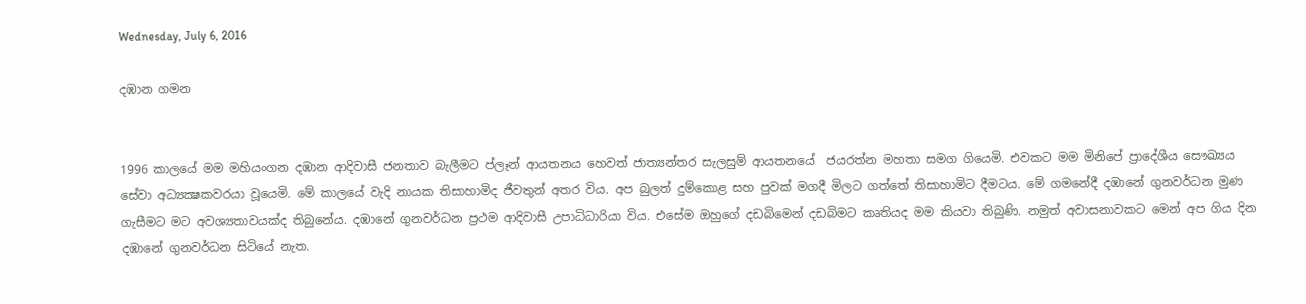Wednesday, July 6, 2016

දඹාන ගමන


1996 කාලයේ මම මහියංගන දඹාන ආදිවාසී ජනතාව බැලීමට ප්ලෑන් ආයතනය හෙවත් ජාත්‍යන්තර සැලසුම් ආයතනයේ  ජයරත්න මහතා සමග ගියෙමි. එවකට මම මිනිපේ ප්‍රාදේශීය සෞඛ්‍යය සේවා අධ්‍යක්‍ෂකවරයා වූයෙමි. මේ කාලයේ වැදි නායක තිසාහාමිද ජීවතුන් අතර විය. අප බුලත් දුම්කොළ සහ පුවක් මගදී මිලට ගත්තේ තිසාහාමිට දීමටය. මේ ගමනේදී දඹානේ ගුනවර්ධන මුණ ගැසීමට මට අවශ්‍යතාවයක්ද තිබුනේය. දඹානේ ගුනවර්ධන ප්‍රථම ආදිවාසී උපාධිධාරියා විය. එසේම ඔහුගේ දඩබිමෙන් දඩබිමට කෘතියද මම කියවා තිබුණි. නමුත් අවාසනාවකට මෙන් අප ගිය දින දඹානේ ගුනවර්ධන සිටියේ නැත.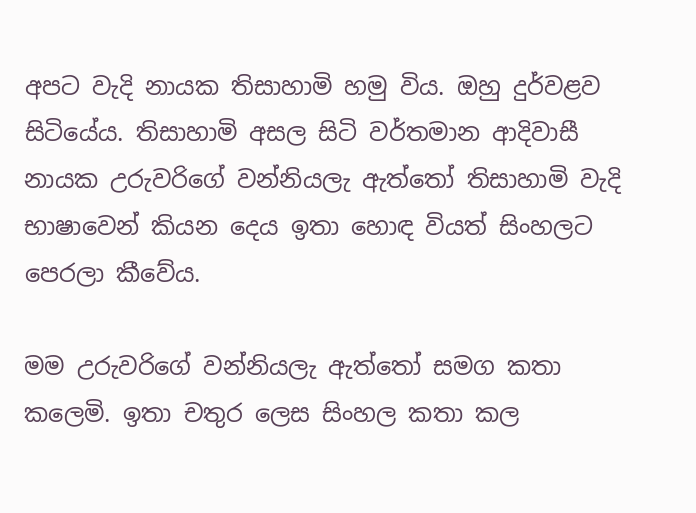අපට වැදි නායක තිසාහාමි හමු විය. ඔහු දුර්වළව සිටියේය. තිසාහාමි අසල සිටි වර්තමාන ආදිවාසී නායක උරුවරිගේ වන්නියලැ ඇත්තෝ තිසාහාමි වැදි භාෂාවෙන් කියන දෙය ඉතා හොඳ වියත් සිංහලට පෙරලා කීවේය.

මම උරුවරිගේ වන්නියලැ ඇත්තෝ සමග කතා කලෙමි. ඉතා චතුර ලෙස සිංහල කතා කල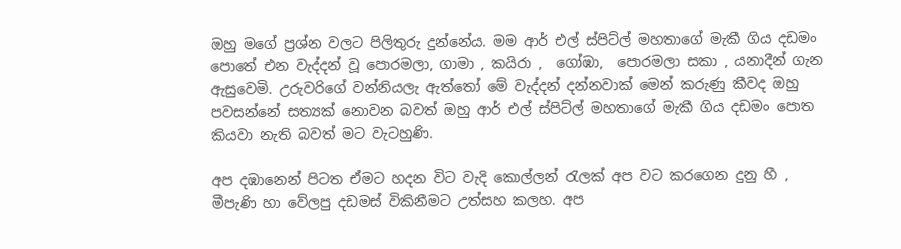ඔහු මගේ ප්‍රශ්න වලට පිලිතුරු දුන්නේය. මම ආර් එල් ස්පිට්ල් මහතාගේ මැකී ගිය දඩමං පොතේ එන වැද්දන් වූ පොරමලා, ගාමා , කයිරා ,  ගෝඹා,  පොරමලා සකා , යනාදීන් ගැන ඇසුවෙමි. උරුවරිගේ වන්නියලැ ඇත්තෝ මේ වැද්දන් දන්නවාක් මෙන් කරුණු කීවද ඔහු පවසන්නේ සත්‍යක් නොවන බවත් ඔහු ආර් එල් ස්පිට්ල් මහතාගේ මැකී ගිය දඩමං පොත කියවා නැති බවත් මට වැටහුණි.

අප දඹානෙන් පිටත ඒමට හදන විට වැදි කොල්ලන් රැලක් අප වට කරගෙන දුනු හී , මීපැණි හා වේලපු දඩමස් විකිනීමට උත්සහ කලහ. අප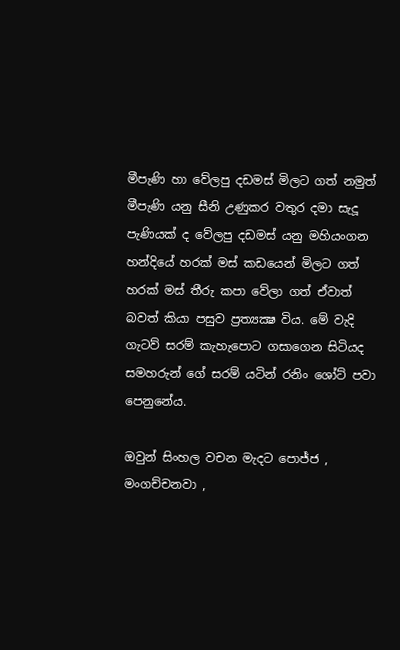මීපැණි හා වේලපු දඩමස් මිලට ගත් නමුත් මීපැණි යනු සීනි උණුකර වතුර දමා සැදූ පැණියක් ද වේලපු දඩමස් යනු මහියංගන හන්දියේ හරක් මස් කඩයෙන් මිලට ගත් හරක් මස් තීරු කපා වේලා ගත් ඒවාත් බවත් කියා පසුව ප්‍රත්‍යක්‍ෂ විය. මේ වැදි ගැටව් සරම් කැහැපොට ගසාගෙන සිටියද සමහරුන් ගේ සරම් යටින් රනිං ශෝට් පවා පෙනුනේය.

ඔවුන් සිංහල වචන මැදට පොජ්ජ , මංගච්චනවා ,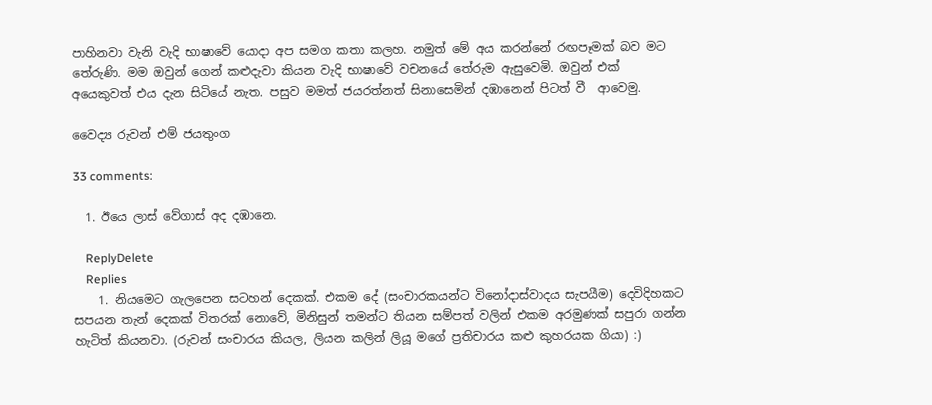පාහිනවා වැනි වැදි භාෂාවේ යොදා අප සමග කතා කලහ. නමුත් මේ අය කරන්නේ රඟපෑමක් බව මට තේරුණි. මම ඔවුන් ගෙන් කළුදැවා කියන වැදි භාෂාවේ වචනයේ තේරුම ඇසුවෙමි. ඔවුන් එක් අයෙකුවත් එය දැන සිටියේ නැත. පසුව මමත් ජයරත්නත් සිනාසෙමින් දඹානෙන් පිටත් වී  ආවෙමු.

වෛද්‍ය රුවන් එම් ජයතුංග

33 comments:

  1. ඊයෙ ලාස් වේගාස් අද දඹානෙ.

    ReplyDelete
    Replies
    1. නියමෙට ගැලපෙන සටහන් දෙකක්. එකම දේ (සංචාරකයන්ට විනෝදාස්වාදය සැපයීම) දෙවිදිහකට සපයන තැන් දෙකක් විතරක් නොවේ, මිනිසුන් තමන්ට තියන සම්පත් වලින් එකම අරමුණක් සපුරා ගන්න හැටිත් කියනවා. (රුවන් සංචාරය කියල, ලියන කලින් ලියූ මගේ ප්‍රතිචාරය කළු කුහරයක ගියා) :)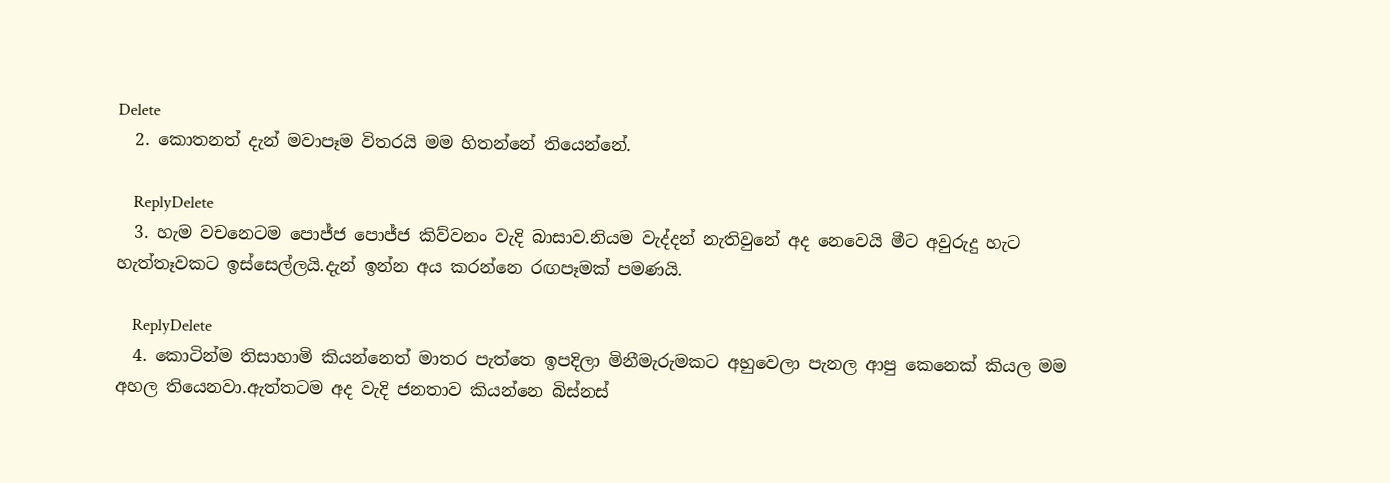Delete
  2. කොතනත් දැන් මවාපෑම විතරයි මම හිතන්නේ තියෙන්නේ.

    ReplyDelete
  3. හැම වචනෙටම පොජ්ජ පොජ්ජ කිව්වනං වැදි බාසාව.නියම වැද්දන් නැතිවුනේ අද නෙවෙයි මීට අවුරුදු හැට හැත්තෑවකට ඉස්සෙල්ලයි.දැන් ඉන්න අය කරන්නෙ රඟපෑමක් පමණයි.

    ReplyDelete
  4. කොටින්ම තිසාහාමි කියන්නෙත් මාතර පැත්තෙ ඉපදිලා මිනීමැරුමකට අහුවෙලා පැනල ආපු කෙනෙක් කියල මම අහල තියෙනවා.ඇත්තටම අද වැදි ජනතාව කියන්නෙ බිස්නස්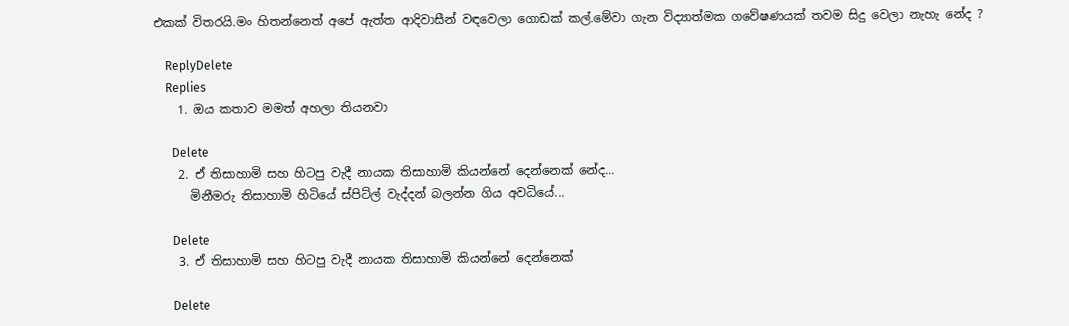එකක් විතරයි.මං හිතන්නෙත් අපේ ඇත්ත ආදිවාසීන් වඳවෙලා ගොඩක් කල්.මේවා ගැන විද්‍යාත්මක ගවේෂණයක් තවම සිදු වෙලා නැහැ නේද ?

    ReplyDelete
    Replies
    1. ඔය කතාව මමත් අහලා තියනවා

      Delete
    2. ඒ තිසාහාමි සහ හිටපු වැදී නායක තිසාහාමි කියන්නේ දෙන්නෙක් නේද...
      මිනීමරු තිසාහාමි හිටියේ ස්පිට්ල් වැද්දන් බලන්න ගිය අවධියේ...

      Delete
    3. ඒ තිසාහාමි සහ හිටපු වැදී නායක තිසාහාමි කියන්නේ දෙන්නෙක්

      Delete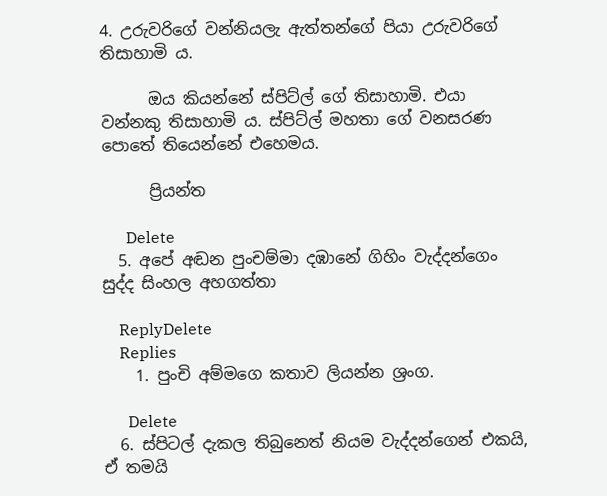4. උරුවරිගේ වන්නියලැ ඇත්තන්ගේ පියා උරුවරිගේ තිසාහාමි ය.

      ඔය කියන්නේ ස්පිට්ල් ගේ තිසාහාමි. එයා වන්නකු තිසාහාමි ය. ස්පිට්ල් මහතා ගේ වනසරණ පොතේ තියෙන්නේ එහෙමය.

      ප්‍රියන්ත

      Delete
  5. අපේ අඬන පුංචම්මා දඹානේ ගිහිං වැද්දන්ගෙං සුද්ද සිංහල අහගත්තා

    ReplyDelete
    Replies
    1. පුංචි අම්මගෙ කතාව ලියන්න ශ්‍රංග.

      Delete
  6. ස්පිටල් දැකල තිබුනෙත් නියම වැද්දන්ගෙන් එකයි, ඒ තමයි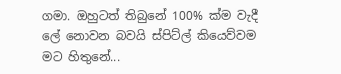ගමා. ඔහුටත් තිබුනේ 100% ක්ම වැදී ලේ නොවන බවයි ස්පිට්ල් කියෙව්වම මට හිතුනේ...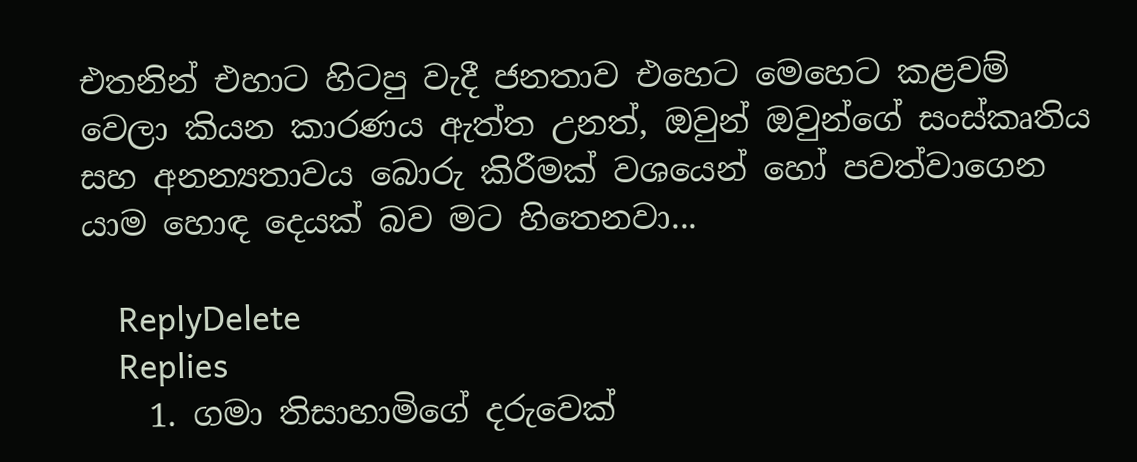එතනින් එහාට හිටපු වැදී ජනතාව එහෙට මෙහෙට කළවම් වෙලා කියන කාරණය ඇත්ත උනත්, ඔවුන් ඔවුන්ගේ සංස්කෘතිය සහ අනන්‍යතාවය බොරු කිරීමක් වශයෙන් හෝ පවත්වාගෙන යාම හොඳ දෙයක් බව මට හිතෙනවා...

    ReplyDelete
    Replies
    1. ගමා තිසාහාමිගේ දරුවෙක්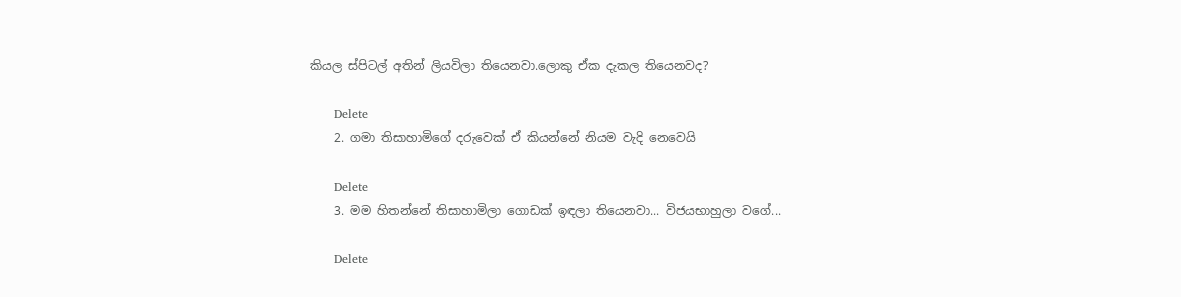කියල ස්පිටල් අතින් ලියවිලා තියෙනවා.ලොකු ඒක දැකල තියෙනවද?

      Delete
    2. ගමා තිසාහාමිගේ දරුවෙක් ඒ කියන්නේ නියම වැදි නෙවෙයි

      Delete
    3. මම හිතන්නේ තිසාහාමිලා ගොඩක් ඉඳලා තියෙනවා... විජයභාහුලා වගේ...

      Delete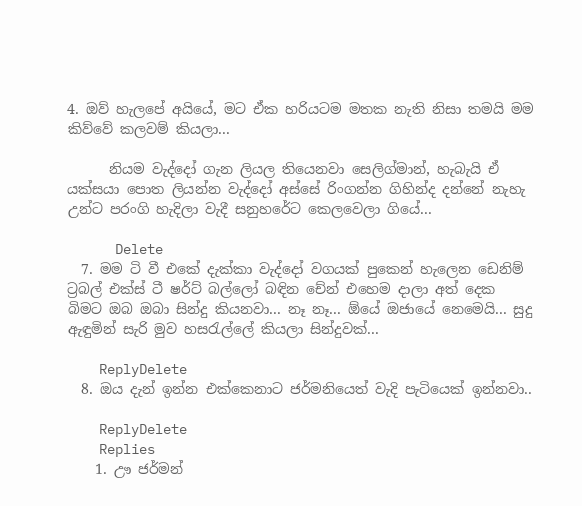4. ඔව් හැලපේ අයියේ, මට ඒක හරියටම මතක නැති නිසා තමයි මම කිව්වේ කලවම් කියලා...

      නියම වැද්දෝ ගැන ලියල තියෙනවා සෙලිග්මාන්, හැබැයි ඒ යක්සයා පොත ලියන්න වැද්දෝ අස්සේ රිංගන්න ගිහින්ද දන්නේ නැහැ උන්ට පරංගි හැදිලා වැදී සනුහරේට කෙලවෙලා ගියේ...

      Delete
  7. මම ටි වී එකේ දැක්කා වැද්දෝ වගයක් පුකෙන් හැලෙන ඩෙනිම් ට්‍රබල් එක්ස් ටී ෂර්ට් බල්ලෝ බඳින චේන් එහෙම දාලා අත් දෙක බිමට ඔබ ඔබා සින්දු කියනවා... නෑ නෑ... ඕයේ ඔජායේ නෙමෙයි... සුදු ඇඳුමින් සැරි මුව හසරැල්ලේ කියලා සින්දුවක්...

    ReplyDelete
  8. ඔය දැන් ඉන්න එක්කෙනාට ජර්මනියෙත් වැදි පැටියෙක් ඉන්නවා..

    ReplyDelete
    Replies
    1. ඌ ජර්මන්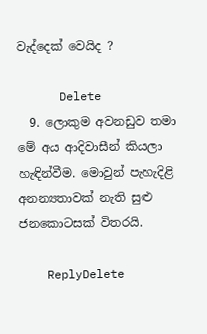වැද්දෙක් වෙයිද ?

      Delete
  9. ලොකුම අවනඩුව තමා මේ අය ආදිවාසීන් කියලා හැඳින්වීම. මොවුන් පැහැදිළි අනන්‍යතාවක් නැති සුළු ජනකොටසක් විතරයි.

    ReplyDelete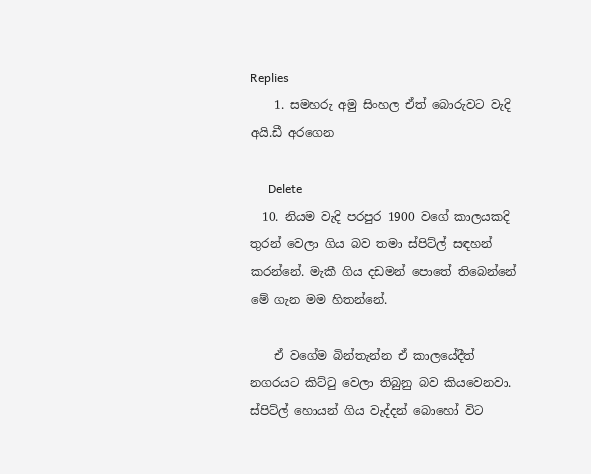Replies
    1. සමහරු අමු සිංහල ඒත් බොරුවට වැදි අයි.ඩී අරගෙන

      Delete
  10. නියම වැදි පරපුර 1900 වගේ කාලයකදි තුරන් වෙලා ගිය බව තමා ස්පිට්ල් සඳහන් කරන්නේ. මැකී ගිය දඩමන් පොතේ තිබෙන්නේ මේ ගැන මම හිතන්නේ.

    ඒ වගේම බින්තැන්න ඒ කාලයේදීත් නගරයට කිට්ටු වෙලා තිබුනු බව කියවෙනවා. ස්පිට්ල් හොයන් ගිය වැද්දන් බොහෝ විට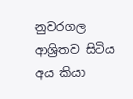නුවරගල ආශ්‍රිතව සිටිය අය කියා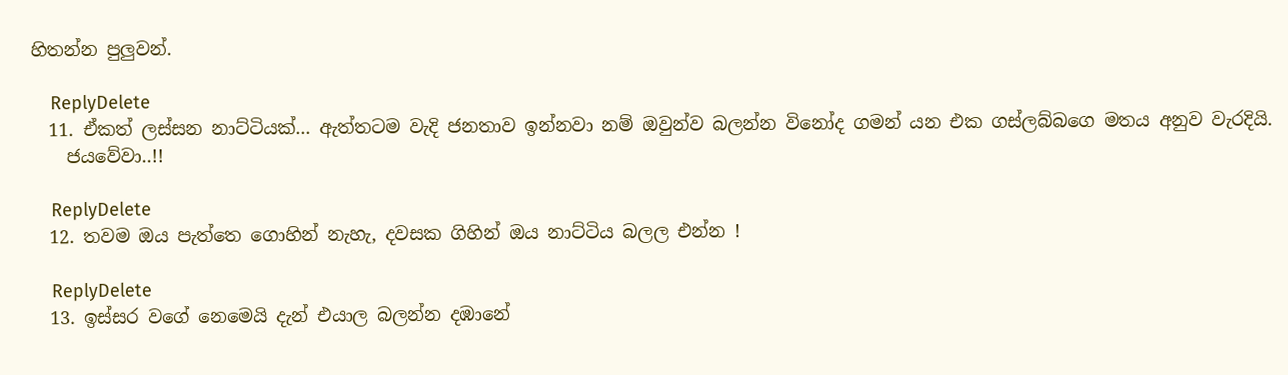හිතන්න පුලුවන්.

    ReplyDelete
  11. ඒකත් ලස්සන නාට්ටියක්... ඇත්තටම වැදි ජනතාව ඉන්නවා නම් ඔවුන්ව බලන්න විනෝද ගමන් යන එක ගස්ලබ්බගෙ මතය අනුව වැරදියි.
    ජයවේවා..!!

    ReplyDelete
  12. තවම ඔය පැත්තෙ ගොහින් නැහැ, දවසක ගිහින් ඔය නාට්ටිය බලල එන්න !

    ReplyDelete
  13. ඉස්සර වගේ නෙමෙයි දැන් එයාල බලන්න දඹානේ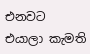එනවට එයාලා කැමති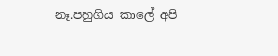නෑ.පහුගිය කාලේ අපි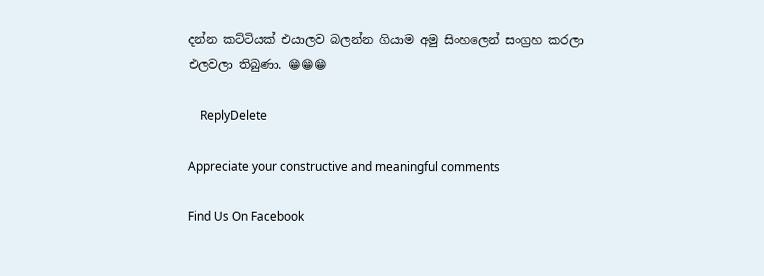දන්න කට්ටියක් එයාලව බලන්න ගියාම අමු සිංහලෙන් සංග්‍රහ කරලා එලවලා තිබුණා. 😁😁😁

    ReplyDelete

Appreciate your constructive and meaningful comments

Find Us On Facebook